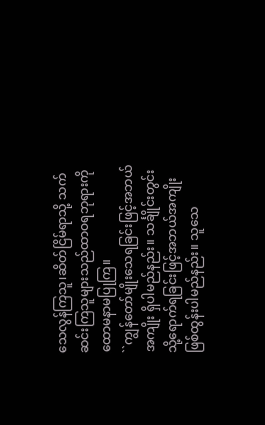သေလွန်ကြသူ၊ဆိတ်ငြိမ်ရာသို့ သက်ဆင်းကြသူများသည်ထာဝရဘုရားကို ထောမနာမပြုကြ။
``ကျွန်တော်မျိုးသေရခြင်းဖြင့်အဘယ်အကျိုး ရှိပါမည်နည်း။ သင်္ချိုင်းတွင်းသို့ရောက်ရခြင်းဖြင့်အဘယ်အကျိုး ဖြစ်ထွန်းပါမည်နည်း။ သူသေ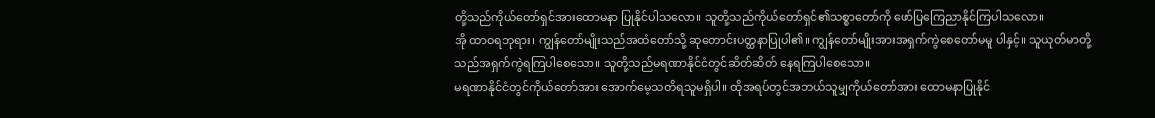တို့သည်ကိုယ်တော်ရှင်အားထောမနာ ပြုနိုင်ပါသလော။ သူတို့သည်ကိုယ်တော်ရှင်၏သစ္စာတော်ကို ဖော်ပြကြေညာနိုင်ကြပါသလော။
အို ထာဝရဘုရား၊ ကျွန်တော်မျိုးသည်အထံတော်သို့ ဆုတောင်းပတ္ထနာပြုပါ၏။ ကျွန်တော်မျိုးအားအရှက်ကွဲစေတော်မမူ ပါနှင့်။ သူယုတ်မာတို့သည်အရှက်ကွဲရကြပါစေသော။ သူတို့သည်မရဏာနိုင်ငံတွင်ဆိတ်ဆိတ် နေရကြပါစေသော။
မရဏာနိုင်ငံတွင်ကိုယ်တော်အား အောက်မေ့သတိရသူမရှိပါ။ ထိုအရပ်တွင်အဘယ်သူမျှကိုယ်တော်အား ထောမနာပြုနိုင်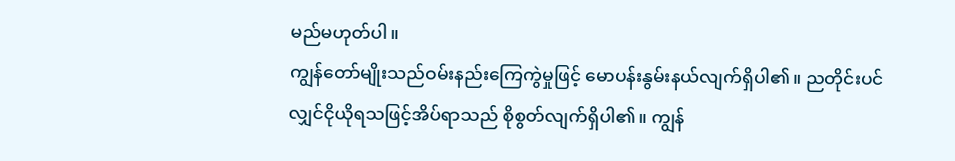မည်မဟုတ်ပါ။
ကျွန်တော်မျိုးသည်ဝမ်းနည်းကြေကွဲမှုဖြင့် မောပန်းနွမ်းနယ်လျက်ရှိပါ၏။ ညတိုင်းပင်လျှင်ငိုယိုရသဖြင့်အိပ်ရာသည် စိုစွတ်လျက်ရှိပါ၏။ ကျွန်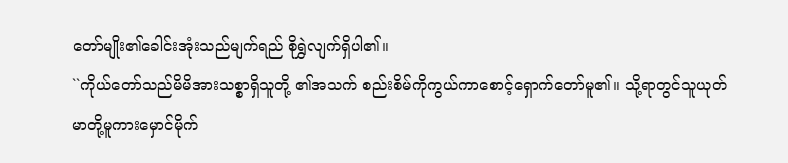တော်မျိုး၏ခေါင်းအုံးသည်မျက်ရည် စိုရွှဲလျက်ရှိပါ၏။
``ကိုယ်တော်သည်မိမိအားသစ္စာရှိသူတို့ ၏အသက် စည်းစိမ်ကိုကွယ်ကာစောင့်ရှောက်တော်မူ၏။ သို့ရာတွင်သူယုတ်မာတို့မူကားမှောင်မိုက်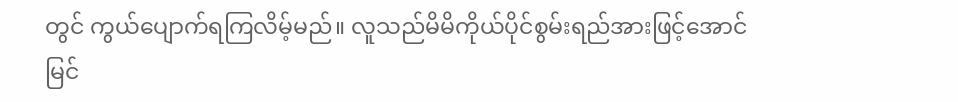တွင် ကွယ်ပျောက်ရကြလိမ့်မည်။ လူသည်မိမိကိုယ်ပိုင်စွမ်းရည်အားဖြင့်အောင်မြင်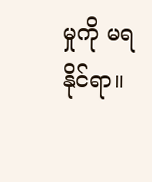မှုကို မရနိုင်ရာ။